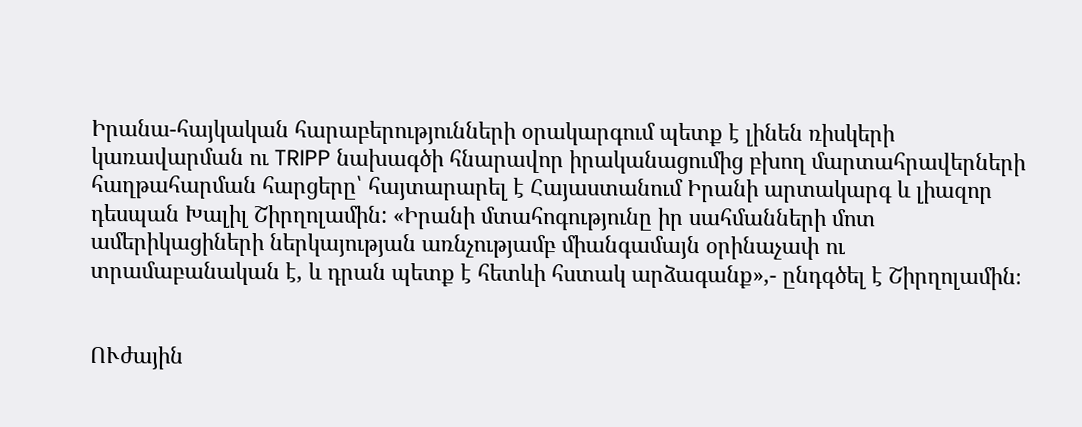Իրանա-հայկական հարաբերությունների օրակարգում պետք է լինեն ռիսկերի կառավարման ու TRIPP նախագծի հնարավոր իրականացումից բխող մարտահրավերների հաղթահարման հարցերը՝ հայտարարել է Հայաստանում Իրանի արտակարգ և լիազոր դեսպան Խալիլ Շիրղոլամին: «Իրանի մտահոգությունը իր սահմանների մոտ ամերիկացիների ներկայության առնչությամբ միանգամայն օրինաչափ ու տրամաբանական է, և դրան պետք է հետևի հստակ արձագանք»,- ընդգծել է Շիրղոլամին։


ՈՒժային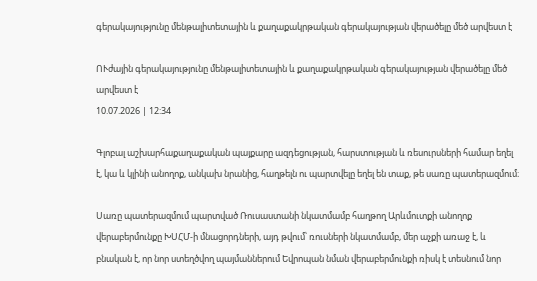գերակայությունը մենթալիտետային և քաղաքակրթական գերակայության վերածելը մեծ արվեստ է

ՈՒժային գերակայությունը մենթալիտետային և քաղաքակրթական գերակայության վերածելը մեծ արվեստ է
10.07.2026 | 12:34

Գլոբալ աշխարհաքաղաքական պայքարը ազդեցության, հարստության և ռեսուրսների համար եղել է, կա և կլինի անողոք, անկախ նրանից, հաղթելն ու պարտվելը եղել են տաք, թե սառը պատերազմում։

Սառը պատերազմում պարտված Ռուսաստանի նկատմամբ հաղթող Արևմուտքի անողոք վերաբերմունքը ԽՍՀՄ-ի մնացորդների, այդ թվում՝ ռուսների նկատմամբ, մեր աչքի առաջ է, և բնական է, որ նոր ստեղծվող պայմաններում Եվրոպան նման վերաբերմունքի ռիսկ է տեսնում նոր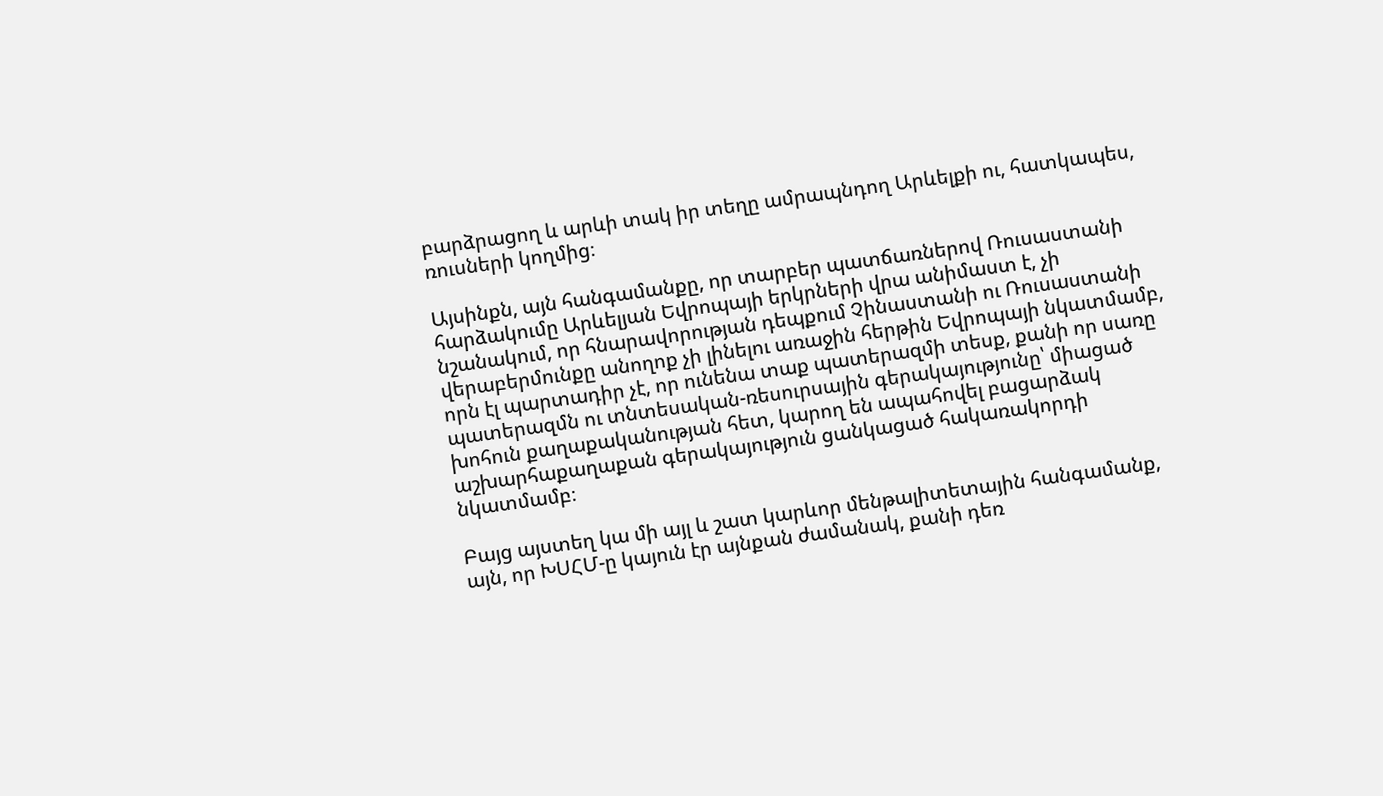բարձրացող և արևի տակ իր տեղը ամրապնդող Արևելքի ու, հատկապես, ռուսների կողմից։

Այսինքն, այն հանգամանքը, որ տարբեր պատճառներով Ռուսաստանի հարձակումը Արևելյան Եվրոպայի երկրների վրա անիմաստ է, չի նշանակում, որ հնարավորության դեպքում Չինաստանի ու Ռուսաստանի վերաբերմունքը անողոք չի լինելու առաջին հերթին Եվրոպայի նկատմամբ, որն էլ պարտադիր չէ, որ ունենա տաք պատերազմի տեսք, քանի որ սառը պատերազմն ու տնտեսական-ռեսուրսային գերակայությունը՝ միացած խոհուն քաղաքականության հետ, կարող են ապահովել բացարձակ աշխարհաքաղաքան գերակայություն ցանկացած հակառակորդի նկատմամբ։

Բայց այստեղ կա մի այլ և շատ կարևոր մենթալիտետային հանգամանք, այն, որ ԽՍՀՄ-ը կայուն էր այնքան ժամանակ, քանի դեռ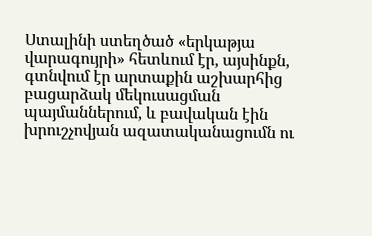Ստալինի ստեղծած «երկաթյա վարագույրի» հետևում էր, այսինքն, գտնվում էր արտաքին աշխարհից բացարձակ մեկուսացման պայմաններում, և բավական էին խրուշչովյան ազատականացումն ու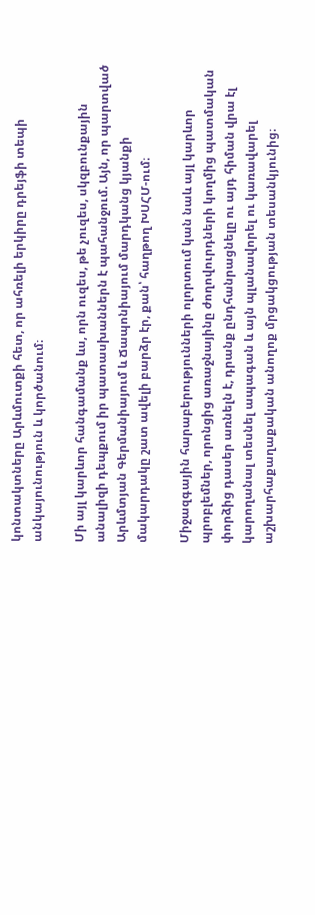կոնտակտները Արևմուտքի հետ, որ ահռելի երկիրը դրեյֆի տեպի անկայունություն և կործանում։

Մի այլ կարևոր հանգամանք ևս, որն ուզես, թե չուզես, սկզբունքային անալիզի դեպքում իր պատասխաններն է պահանջում. Այն, որ պարտված Արևմտյան Գերմանիայում և Ճապոնիայում մարդկանց կյանքի մակարդակը շատ ավելի բարձր էր, քան՝ հաղթող ԽՍՀՄ-ում։

Միջազգային հարաբերությունների ոլորտում կան նաև այլ կարևոր պրոբլեմներ, որոնցից առաջնայինը ժողովուրդների կողմից պատմական փորձից դասեր առնելն է, դրանք ընդհանրացնելը ու այդ հիման վրա էլ կարողանալ տեսնել ապագան և այն պլանավորել ու կառավարել աշխարհաքաղաքական անողոք մրցակցության տեսանկյունից։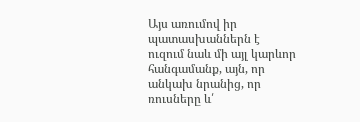Այս առումով իր պատասխաններն է ուզում նաև մի այլ կարևոր հանգամանք, այն, որ անկախ նրանից, որ ռուսները և՛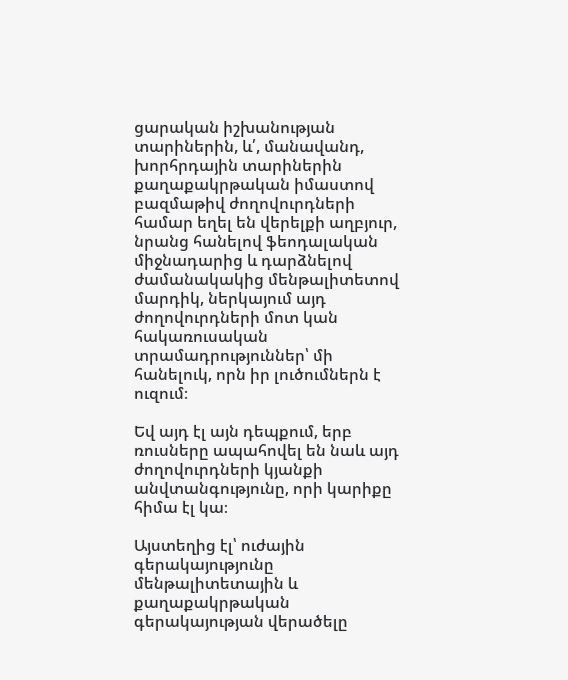ցարական իշխանության տարիներին, և՛, մանավանդ, խորհրդային տարիներին քաղաքակրթական իմաստով բազմաթիվ ժողովուրդների համար եղել են վերելքի աղբյուր, նրանց հանելով ֆեոդալական միջնադարից և դարձնելով ժամանակակից մենթալիտետով մարդիկ, ներկայում այդ ժողովուրդների մոտ կան հակառուսական տրամադրություններ՝ մի հանելուկ, որն իր լուծումներն է ուզում։

Եվ այդ էլ այն դեպքում, երբ ռուսները ապահովել են նաև այդ ժողովուրդների կյանքի անվտանգությունը, որի կարիքը հիմա էլ կա։

Այստեղից էլ՝ ուժային գերակայությունը մենթալիտետային և քաղաքակրթական գերակայության վերածելը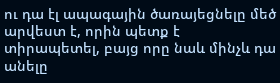ու դա էլ ապագային ծառայեցնելը մեծ արվեստ է, որին պետք է տիրապետել, բայց որը նաև մինչև դա անելը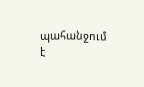պահանջում է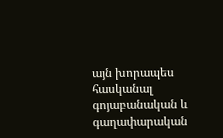այն խորապես հասկանալ գոյաբանական և գաղափարական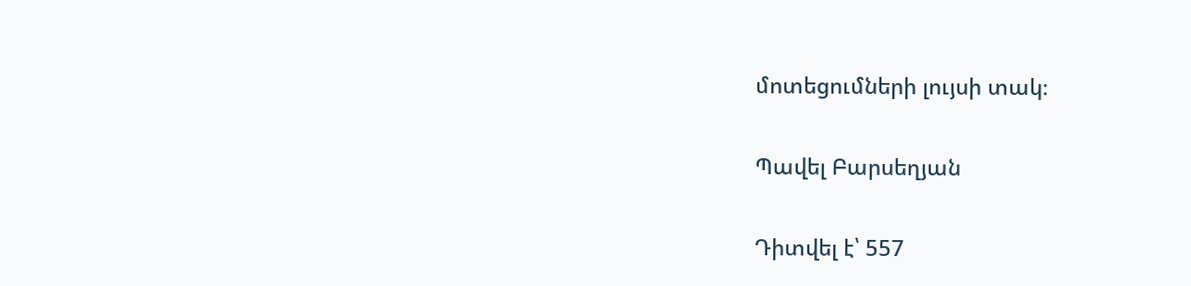մոտեցումների լույսի տակ։

Պավել Բարսեղյան

Դիտվել է՝ 557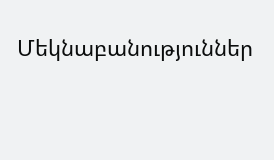Մեկնաբանություններ